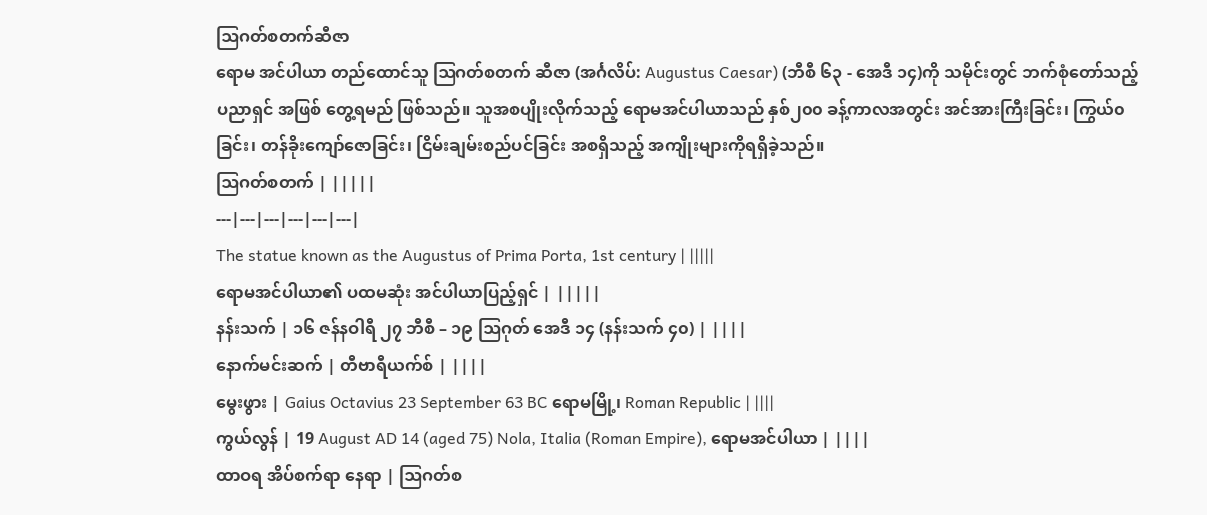ဩဂတ်စတက်ဆီဇာ
ရောမ အင်ပါယာ တည်ထောင်သူ ဩဂတ်စတက် ဆီဇာ (အင်္ဂလိပ်: Augustus Caesar) (ဘီစီ ၆၃ - အေဒီ ၁၄)ကို သမိုင်းတွင် ဘက်စုံတော်သည့် ပညာရှင် အဖြစ် တွေ့ရမည် ဖြစ်သည်။ သူအစပျိုးလိုက်သည့် ရောမအင်ပါယာသည် နှစ်၂၀၀ ခန့်ကာလအတွင်း အင်အားကြီးခြင်း၊ ကြွယ်၀ခြင်း၊ တန်ခိုးကျော်ဇောခြင်း၊ ငြိမ်းချမ်းစည်ပင်ခြင်း အစရှိသည့် အကျိုးများကိုရရှိခဲ့သည်။
ဩဂတ်စတက် | |||||
---|---|---|---|---|---|
The statue known as the Augustus of Prima Porta, 1st century | |||||
ရောမအင်ပါယာ၏ ပထမဆုံး အင်ပါယာပြည့်ရှင် | |||||
နန်းသက် | ၁၆ ဇန်နဝါရီ ၂၇ ဘီစီ – ၁၉ ဩဂုတ် အေဒီ ၁၄ (နန်းသက် ၄၀) | ||||
နောက်မင်းဆက် | တီဗာရီယက်စ် | ||||
မွေးဖွား | Gaius Octavius 23 September 63 BC ရောမမြို့၊ Roman Republic | ||||
ကွယ်လွန် | 19 August AD 14 (aged 75) Nola, Italia (Roman Empire), ရောမအင်ပါယာ | ||||
ထာဝရ အိပ်စက်ရာ နေရာ | ဩဂတ်စ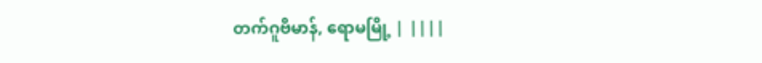တက်ဂူဗိမာန်, ရောမမြို့ | ||||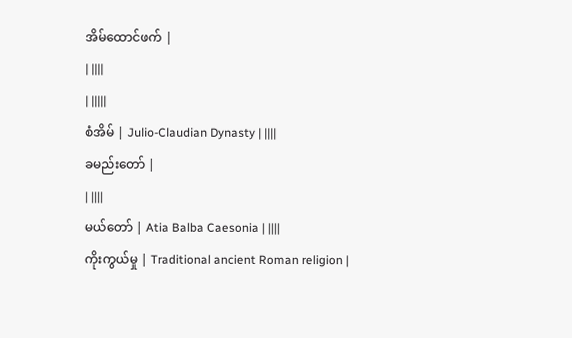အိမ်ထောင်ဖက် |
| ||||
| |||||
စံအိမ် | Julio-Claudian Dynasty | ||||
ခမည်းတော် |
| ||||
မယ်တော် | Atia Balba Caesonia | ||||
ကိုးကွယ်မှု | Traditional ancient Roman religion |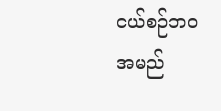ငယ်စဉ်ဘဝ
အမည်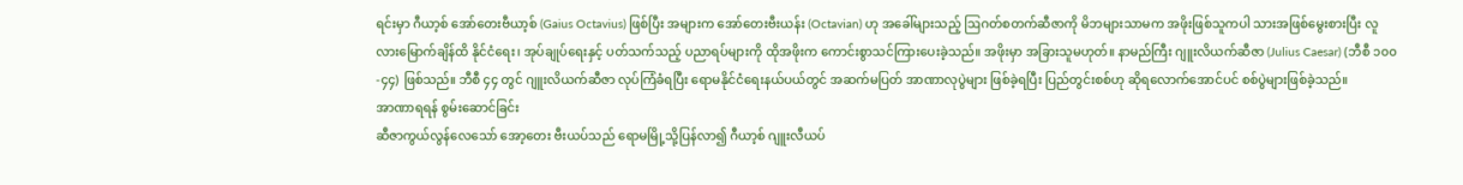ရင်းမှာ ဂီယာ့စ် အော်တေးဗီယာ့စ် (Gaius Octavius) ဖြစ်ပြီး အများက အော်တေးဗီးယန်း (Octavian) ဟု အခေါ်များသည့် ဩဂတ်စတက်ဆီဇာကို မိဘများသာမက အဖိုးဖြစ်သူကပါ သားအဖြစ်မွေးစားပြီး လူလားမြောက်ချိန်ထိ နိုင်ငံရေး၊ အုပ်ချုပ်ရေးနှင့် ပတ်သက်သည့် ပညာရပ်များကို ထိုအဖိုးက ကောင်းစွာသင်ကြားပေးခဲ့သည်။ အဖိုးမှာ အခြားသူမဟုတ်။ နာမည်ကြီး ဂျူးလိယက်ဆီဇာ (Julius Caesar) (ဘီစီ ၁၀၀-၄၄) ဖြစ်သည်။ ဘီစီ ၄၄ တွင် ဂျူးလိယက်ဆီဇာ လုပ်ကြံခံရပြီး ရောမနိုင်ငံရေးနယ်ပယ်တွင် အဆက်မပြတ် အာဏာလုပွဲများ ဖြစ်ခဲ့ရပြီး ပြည်တွင်းစစ်ဟု ဆိုရလောက်အောင်ပင် စစ်ပွဲများဖြစ်ခဲ့သည်။
အာဏာရရန် စွမ်းဆောင်ခြင်း
ဆီဇာကွယ်လွန်လေသော် အော့တေး ဗီးယပ်သည် ရောမမြို့သို့ပြန်လာ၍ ဂီယာ့စ် ဂျူးလီယပ်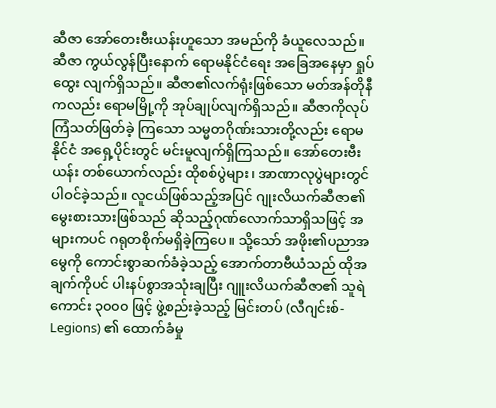ဆီဇာ အော်တေးဗီးယန်းဟူသော အမည်ကို ခံယူလေသည်။ ဆီဇာ ကွယ်လွန်ပြီးနောက် ရောမနိုင်ငံရေး အခြေအနေမှာ ရှုပ်ထွေး လျက်ရှိသည်။ ဆီဇာ၏လက်ရုံးဖြစ်သော မတ်အန်တိုနီကလည်း ရောမမြို့ကို အုပ်ချုပ်လျက်ရှိသည်။ ဆီဇာကိုလုပ်ကြံသတ်ဖြတ်ခဲ့ ကြသော သမ္မတဂိုဏ်းသားတို့လည်း ရောမနိုင်ငံ အရှေ့ပိုင်းတွင် မင်းမူလျက်ရှိကြသည်။ အော်တေးဗီးယန်း တစ်ယောက်လည်း ထိုစစ်ပွဲများ၊ အာဏာလုပွဲများတွင် ပါဝင်ခဲ့သည်။ လူငယ်ဖြစ်သည့်အပြင် ဂျုးလိယက်ဆီဇာ၏ မွေးစားသားဖြစ်သည် ဆိုသည့်ဂုဏ်လောက်သာရှိသဖြင့် အများကပင် ဂရုတစိုက်မရှိခဲ့ကြပေ။ သို့သော် အဖိုး၏ပညာအမွေကို ကောင်းစွာဆက်ခံခဲ့သည့် အောက်တာဗီယံသည် ထိုအချက်ကိုပင် ပါးနပ်စွာအသုံးချပြီး ဂျူးလိယက်ဆီဇာ၏ သူရဲကောင်း ၃၀၀၀ ဖြင့် ဖွဲ့စည်းခဲ့သည့် မြင်းတပ် (လီဂျင်းစ်-Legions) ၏ ထောက်ခံမှု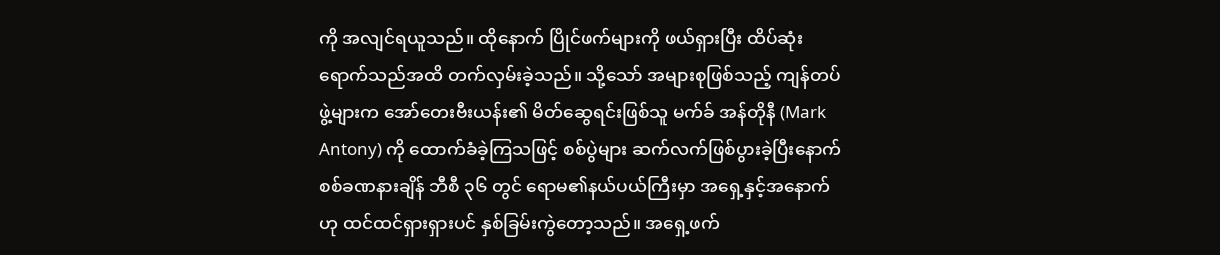ကို အလျင်ရယူသည်။ ထိုနောက် ပြိုင်ဖက်များကို ဖယ်ရှားပြီး ထိပ်ဆုံးရောက်သည်အထိ တက်လှမ်းခဲ့သည်။ သို့သော် အများစုဖြစ်သည့် ကျန်တပ်ဖွဲ့များက အော်တေးဗီးယန်း၏ မိတ်ဆွေရင်းဖြစ်သူ မက်ခ် အန်တိုနီ (Mark Antony) ကို ထောက်ခံခဲ့ကြသဖြင့် စစ်ပွဲများ ဆက်လက်ဖြစ်ပွားခဲ့ပြီးနောက် စစ်ခဏနားချိန် ဘီစီ ၃၆ တွင် ရောမ၏နယ်ပယ်ကြီးမှာ အရှေ့နှင့်အနောက်ဟု ထင်ထင်ရှားရှားပင် နှစ်ခြမ်းကွဲတော့သည်။ အရှေ့ဖက်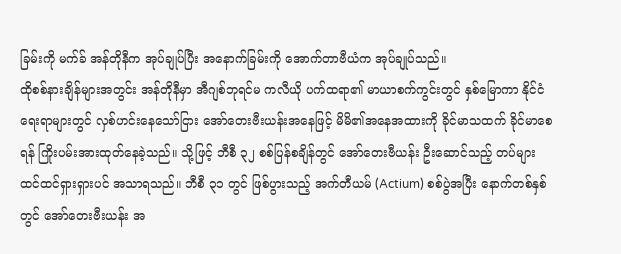ခြမ်းကို မက်ခ် အန်တိုနီက အုပ်ချုပ်ပြီး အနောက်ခြမ်းကို အောက်တာဗီယံက အုပ်ချုပ်သည်။
ထိုစစ်နားချိန်များအတွင်း အန်တိုနီမှာ အီဂျစ်ဘုရင်မ ကလီယို ပက်ထရာ၏ မာယာစက်ကွင်းတွင် နှစ်မြောကာ နိုင်ငံရေးရာများတွင် လှစ်ဟင်းနေသော်ငြား အော်တေးဗီးယန်းအနေဖြင့် မိမိ၏အနေအထားကို ခိုင်မာသထက် ခိုင်မာစေရန် ကြိုးပမ်းအားထုတ်နေခဲ့သည်။ သို့ဖြင့် ဘီစီ ၃၂ စစ်ပြန်စချိန်တွင် အော်တေးဗီယန်း ဦးဆောင်သည့် တပ်များ ထင်ထင်ရှားရှားပင် အသာရသည်။ ဘီစီ ၃၁ တွင် ဖြစ်ပွားသည့် အက်တီယမ် (Actium) စစ်ပွဲအပြီး နောက်တစ်နှစ်တွင် အော်တေးဗီးယန်း အ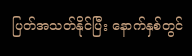ပြတ်အသတ်နိုင်ပြီး နောက်နှစ်တွင်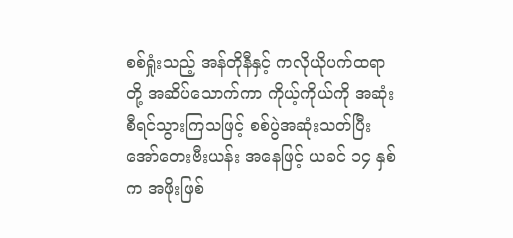စစ်ရှုံးသည့် အန်တိုနီနှင့် ကလိုယိုပက်ထရာတို့ အဆိပ်သောက်ကာ ကိုယ့်ကိုယ်ကို အဆုံးစီရင်သွားကြသဖြင့် စစ်ပွဲအဆုံးသတ်ပြီး အော်တေးဗီးယန်း အနေဖြင့် ယခင် ၁၄ နှစ်က အဖိုးဖြစ်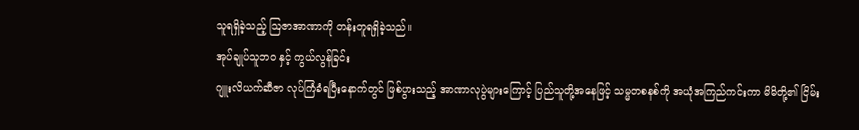သူရရှိခဲ့သည့် ဩဇာအာဏာကို တန်းတူရရှိခဲ့သည်။
အုပ်ချုပ်သူဘဝ နှင့် ကွယ်လွန်ခြင်း
ဂျူးလိယက်ဆီဇာ လုပ်ကြံခံရပြီးနောက်တွင် ဖြစ်ပွားသည့် အာဏာလုပွဲများကြောင့် ပြည်သူတို့အနေဖြင့် သမ္မတစနစ်ကို အယုံအကြည်ကင်းကာ မိမိတို့၏ ငြိမ်း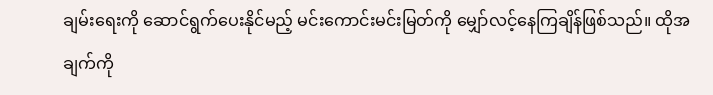ချမ်းရေးကို ဆောင်ရွက်ပေးနိုင်မည့် မင်းကောင်းမင်းမြတ်ကို မျှော်လင့်နေကြချိန်ဖြစ်သည်။ ထိုအချက်ကို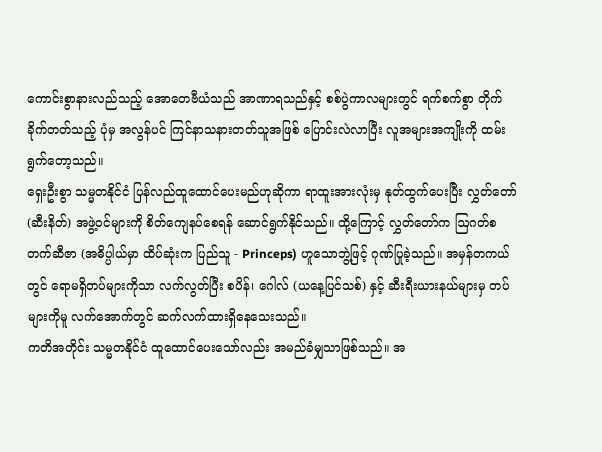ကောင်းစွာနားလည်သည့် အောတေဗီယံသည် အာဏာရသည်နှင့် စစ်ပွဲကာလများတွင် ရက်စက်စွာ တိုက်ခိုက်တတ်သည့် ပုံမှ အလွန်ပင် ကြင်နာသနားတတ်သူအဖြစ် ပြောင်းလဲလာပြီး လူအများအကျိုးကို ထမ်းရွက်တော့သည်။
ရှေးဦးစွာ သမ္မတနိုင်ငံ ပြန်လည်ထူထောင်ပေးမည်ဟုဆိုကာ ရာထူးအားလုံးမှ နုတ်ထွက်ပေးပြီး လွှတ်တော် (ဆီးနိတ်) အဖွဲ့ဝင်များကို စိတ်ကျေနပ်စေရန် ဆောင်ရွက်နိုင်သည်။ ထို့ကြောင့် လွှတ်တော်က ဩဂတ်စတက်ဆီဇာ (အဓိပ္ပါယ်မှာ ထိပ်ဆုံးက ပြည်သူ - Princeps) ဟူသောဘွဲ့ဖြင့် ဂုဏ်ပြုခဲ့သည်။ အမှန်တကယ်တွင် ရောမရှိတပ်များကိုသာ လက်လွတ်ပြီး စပိန်၊ ဂေါလ် (ယနေ့ပြင်သစ်) နှင့် ဆီးရီးယားနယ်များမှ တပ်များကိုမူ လက်အောက်တွင် ဆက်လက်ထားရှိနေသေးသည်။
ကတိအတိုင်း သမ္မတနိုင်ငံ ထူထောင်ပေးသော်လည်း အမည်ခံမျှသာဖြစ်သည်။ အ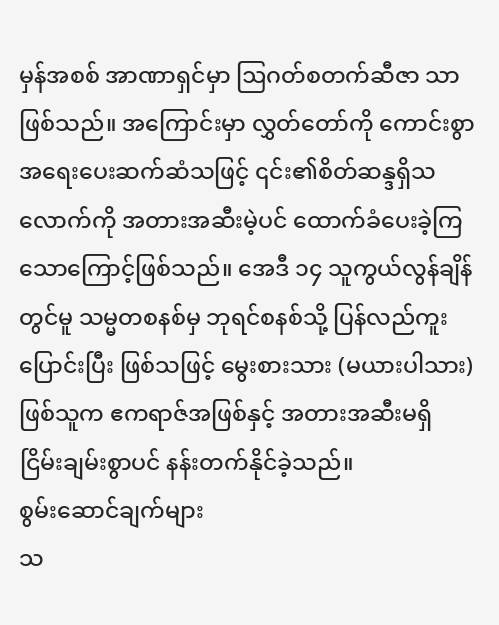မှန်အစစ် အာဏာရှင်မှာ ဩဂတ်စတက်ဆီဇာ သာဖြစ်သည်။ အကြောင်းမှာ လွှတ်တော်ကို ကောင်းစွာ အရေးပေးဆက်ဆံသဖြင့် ၎င်း၏စိတ်ဆန္ဒရှိသလောက်ကို အတားအဆီးမဲ့ပင် ထောက်ခံပေးခဲ့ကြသောကြောင့်ဖြစ်သည်။ အေဒီ ၁၄ သူကွယ်လွန်ချိန်တွင်မူ သမ္မတစနစ်မှ ဘုရင်စနစ်သို့ ပြန်လည်ကူးပြောင်းပြီး ဖြစ်သဖြင့် မွေးစားသား (မယားပါသား) ဖြစ်သူက ဧကရာဇ်အဖြစ်နှင့် အတားအဆီးမရှိ ငြိမ်းချမ်းစွာပင် နန်းတက်နိုင်ခဲ့သည်။
စွမ်းဆောင်ချက်များ
သ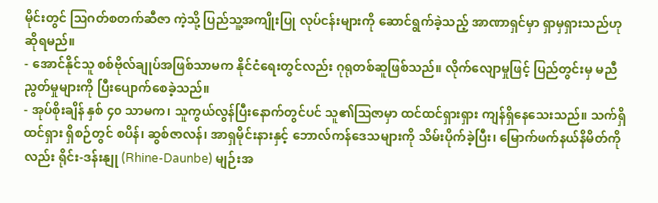မိုင်းတွင် ဩဂတ်စတက်ဆီဇာ ကဲ့သို့ ပြည်သူ့အကျိုးပြု လုပ်ငန်းများကို ဆောင်ရွက်ခဲ့သည့် အာဏာရှင်မှာ ရှာမှရှားသည်ဟုဆိုရမည်။
- အောင်နိုင်သူ စစ်ဗိုလ်ချုပ်အဖြစ်သာမက နိုင်ငံရေးတွင်လည်း ဂုရုတစ်ဆူဖြစ်သည်။ လိုက်လျောမှုဖြင့် ပြည်တွင်းမှ မညီညွတ်မှုများကို ပြီးပျောက်စေခဲ့သည်။
- အုပ်စိုးချိန် နှစ် ၄၀ သာမက၊ သူကွယ်လွန်ပြီးနောက်တွင်ပင် သူ၏ဩဇာမှာ ထင်ထင်ရှားရှား ကျန်ရှိနေသေးသည်။ သက်ရှိထင်ရှား ရှိစဉ်တွင် စပိန်၊ ဆွစ်ဇာလန်၊ အာရှမိုင်းနားနှင့် ဘောလ်ကန်ဒေသများကို သိမ်းပိုက်ခဲ့ပြီး၊ မြောက်ဖက်နယ်နိမိတ်ကိုလည်း ရိုင်း-ဒန်းနျု (Rhine-Daunbe) မျဉ်းအ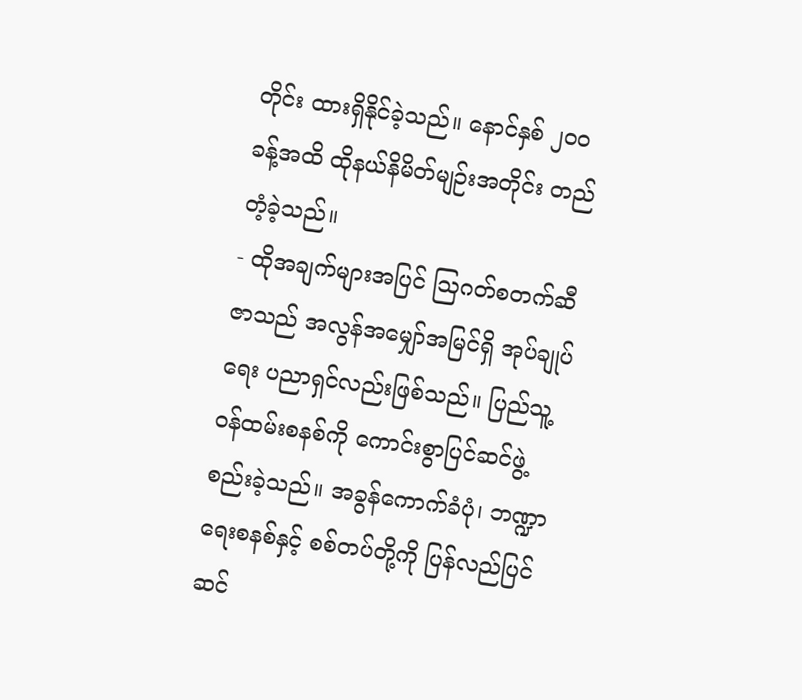တိုင်း ထားရှိနိုင်ခဲ့သည်။ နောင်နှစ် ၂၀၀ ခန့်အထိ ထိုနယ်နိမိတ်မျဉ်းအတိုင်း တည်တံ့ခဲ့သည်။
- ထိုအချက်များအပြင် ဩဂတ်စတက်ဆီဇာသည် အလွန်အမျှော်အမြင်ရှိ အုပ်ချုပ်ရေး ပညာရှင်လည်းဖြစ်သည်။ ပြည်သူ့ဝန်ထမ်းစနစ်ကို ကောင်းစွာပြင်ဆင်ဖွဲ့စည်းခဲ့သည်။ အခွန်ကောက်ခံပုံ၊ ဘဏ္ဍာရေးစနစ်နှင့် စစ်တပ်တို့ကို ပြန်လည်ပြင်ဆင်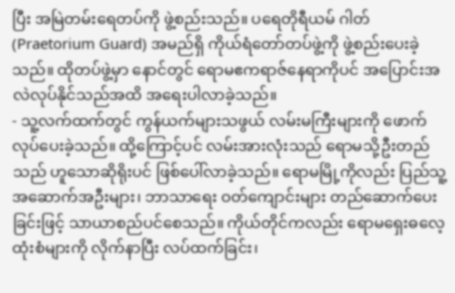ပြီး အမြဲတမ်းရေတပ်ကို ဖွဲ့စည်းသည်။ ပရေတိုရီယမ် ဂါတ် (Praetorium Guard) အမည်ရှိ ကိုယ်ရံတော်တပ်ဖွဲ့ကို ဖွဲ့စည်းပေးခဲ့သည်။ ထိုတပ်ဖွဲ့မှာ နောင်တွင် ရောမဧကရာဇ်နေရာကိုပင် အပြောင်းအလဲလုပ်နိုင်သည်အထိ အရေးပါလာခဲ့သည်။
- သူ့လက်ထက်တွင် ကွန်ယက်များသဖွယ် လမ်းမကြီးများကို ဖောက်လုပ်ပေးခဲ့သည်။ ထို့ကြောင့်ပင် လမ်းအားလုံးသည် ရောမသို့ဦးတည်သည် ဟူသောဆိုရိုးပင် ဖြစ်ပေါ်လာခဲ့သည်။ ရောမမြို့ကိုလည်း ပြည်သူ့အဆောက်အဦးများ၊ ဘာသာရေး ဝတ်ကျောင်းများ တည်ဆောက်ပေးခြင်းဖြင့် သာယာစည်ပင်စေသည်။ ကိုယ်တိုင်ကလည်း ရောမရှေးဓလေ့ထုံးစံများကို လိုက်နာပြီး လပ်ထက်ခြင်း၊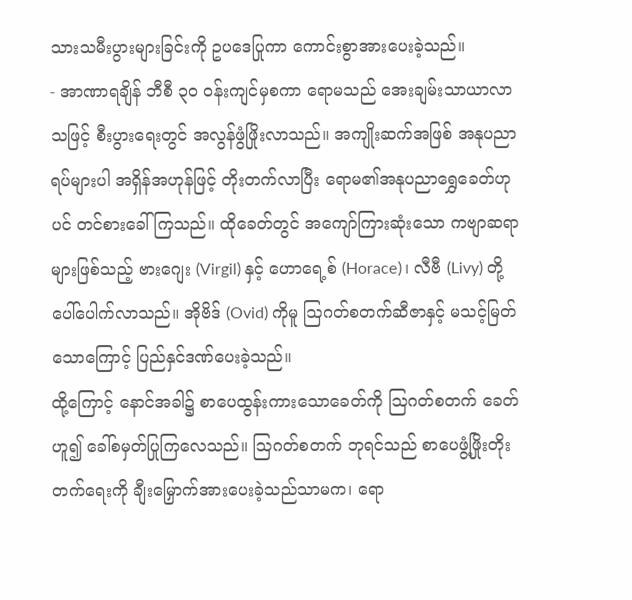သားသမီးပွားများခြင်းကို ဥပဒေပြုကာ ကောင်းစွာအားပေးခဲ့သည်။
- အာဏာရချိန် ဘီစီ ၃၀ ဝန်းကျင်မှစကာ ရောမသည် အေးချမ်းသာယာလာသဖြင့် စီးပွားရေးတွင် အလွန်ဖွံဖြိုးလာသည်။ အကျိုးဆက်အဖြစ် အနုပညာရပ်များပါ အရှိန်အဟုန်ဖြင့် တိုးတက်လာပြီး ရောမ၏အနုပညာရွှေခေတ်ဟုပင် တင်စားခေါ်ကြသည်။ ထိုခေတ်တွင် အကျော်ကြားဆုံးသော ကဗျာဆရာများဖြစ်သည့် ဗားဂျေး (Virgil) နှင့် ဟောရေ့စ် (Horace)၊ လီဗီ (Livy) တို့ ပေါ်ပေါက်လာသည်။ အိုဗိဒ် (Ovid) ကိုမူ ဩဂတ်စတက်ဆီဇာနှင့် မသင့်မြတ်သောကြောင့် ပြည်နှင်ဒဏ်ပေးခဲ့သည်။
ထို့ကြောင့် နောင်အခါ၌ စာပေထွန်းကားသောခေတ်ကို ဩဂတ်စတက် ခေတ် ဟူ၍ ခေါ်စမှတ်ပြုကြလေသည်။ ဩဂတ်စတက် ဘုရင်သည် စာပေဖွံ့ဖြိုးတိုးတက်ရေးကို ချီးမြှောက်အားပေးခဲ့သည်သာမက၊ ရော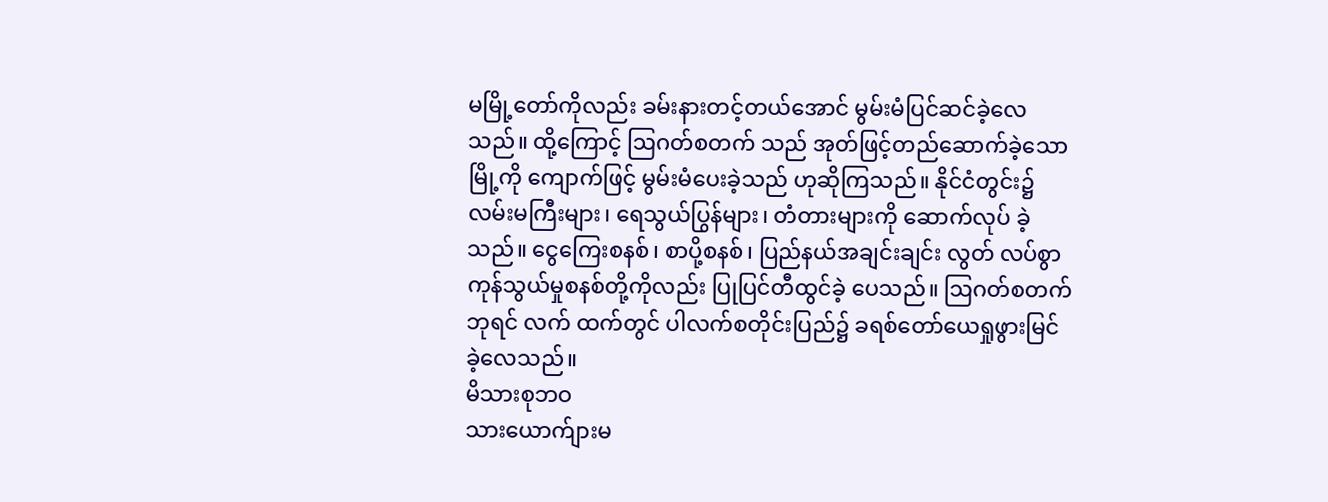မမြို့တော်ကိုလည်း ခမ်းနားတင့်တယ်အောင် မွမ်းမံပြင်ဆင်ခဲ့လေသည်။ ထို့ကြောင့် ဩဂတ်စတက် သည် အုတ်ဖြင့်တည်ဆောက်ခဲ့သော မြို့ကို ကျောက်ဖြင့် မွမ်းမံပေးခဲ့သည် ဟုဆိုကြသည်။ နိုင်ငံတွင်း၌ လမ်းမကြီးများ၊ ရေသွယ်ပြွန်များ၊ တံတားများကို ဆောက်လုပ် ခဲ့သည်။ ငွေကြေးစနစ်၊ စာပို့စနစ်၊ ပြည်နယ်အချင်းချင်း လွတ် လပ်စွာ ကုန်သွယ်မှုစနစ်တို့ကိုလည်း ပြုပြင်တီထွင်ခဲ့ ပေသည်။ ဩဂတ်စတက်ဘုရင် လက် ထက်တွင် ပါလက်စတိုင်းပြည်၌ ခရစ်တော်ယေရှုဖွားမြင်ခဲ့လေသည်။
မိသားစုဘဝ
သားယောက်ျားမ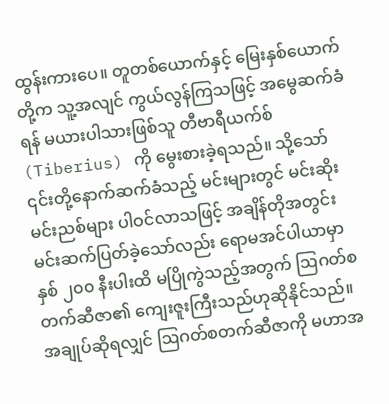ထွန်းကားပေ။ တူတစ်ယောက်နှင့် မြေးနှစ်ယောက်တို့က သူ့အလျင် ကွယ်လွန်ကြသဖြင့် အမွေဆက်ခံရန် မယားပါသားဖြစ်သူ တီဗာရီယက်စ် (Tiberius) ကို မွေးစားခဲ့ရသည်။ သို့သော် ၎င်းတို့နောက်ဆက်ခံသည့် မင်းများတွင် မင်းဆိုးမင်းညစ်များ ပါဝင်လာသဖြင့် အချိန်တိုအတွင်း မင်းဆက်ပြတ်ခဲ့သော်လည်း ရောမအင်ပါယာမှာ နှစ် ၂၀၀ နီးပါးထိ မပြိုကွဲသည့်အတွက် ဩဂတ်စတက်ဆီဇာ၏ ကျေးဇူးကြီးသည်ဟုဆိုနိုင်သည်။
အချုပ်ဆိုရလျှင် ဩဂတ်စတက်ဆီဇာကို မဟာအ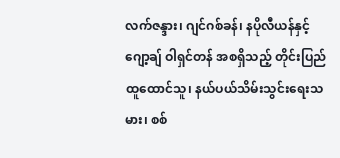လက်ဇန္ဒား၊ ဂျင်ဂစ်ခန်၊ နပိုလီယန်နှင့် ဂျော့ချ် ဝါရှင်တန် အစရှိသည့် တိုင်းပြည်ထူထောင်သူ၊ နယ်ပယ်သိမ်းသွင်းရေးသမား၊ စစ်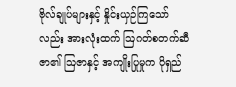ဗိုလ်ချုပ်များနှင့် နှိုင်းယှဉ်ကြသော်လည်း အားလုံးထက် ဩဂတ်စတက်ဆီဇာ၏ ဩဇာနှင့် အကျိုးပြုမှုက ပိုရှည်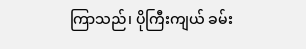ကြာသည်၊ ပိုကြီးကျယ် ခမ်း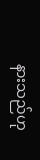နားသည်ဟု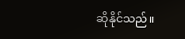ဆိုနိုင်သည်။